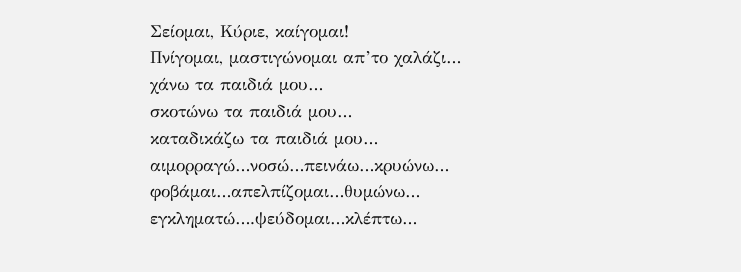Σείομαι, Κύριε, καίγομαι!
Πνίγομαι, μαστιγώνομαι απ’το χαλάζι…
χάνω τα παιδιά μου…
σκοτώνω τα παιδιά μου…
καταδικάζω τα παιδιά μου…
αιμορραγώ…νοσώ…πεινάω…κρυώνω…
φοβάμαι…απελπίζομαι…θυμώνω…
εγκληματώ….ψεύδομαι…κλέπτω…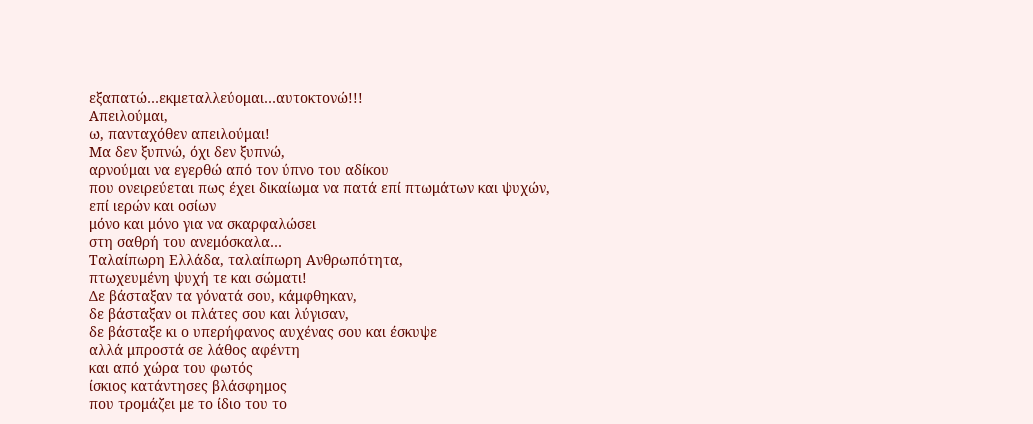εξαπατώ…εκμεταλλεύομαι…αυτοκτονώ!!!
Απειλούμαι,
ω, πανταχόθεν απειλούμαι!
Μα δεν ξυπνώ, όχι δεν ξυπνώ,
αρνούμαι να εγερθώ από τον ύπνο του αδίκου
που ονειρεύεται πως έχει δικαίωμα να πατά επί πτωμάτων και ψυχών,
επί ιερών και οσίων
μόνο και μόνο για να σκαρφαλώσει
στη σαθρή του ανεμόσκαλα…
Ταλαίπωρη Ελλάδα, ταλαίπωρη Ανθρωπότητα,
πτωχευμένη ψυχή τε και σώματι!
Δε βάσταξαν τα γόνατά σου, κάμφθηκαν,
δε βάσταξαν οι πλάτες σου και λύγισαν,
δε βάσταξε κι ο υπερήφανος αυχένας σου και έσκυψε
αλλά μπροστά σε λάθος αφέντη
και από χώρα του φωτός
ίσκιος κατάντησες βλάσφημος
που τρομάζει με το ίδιο του το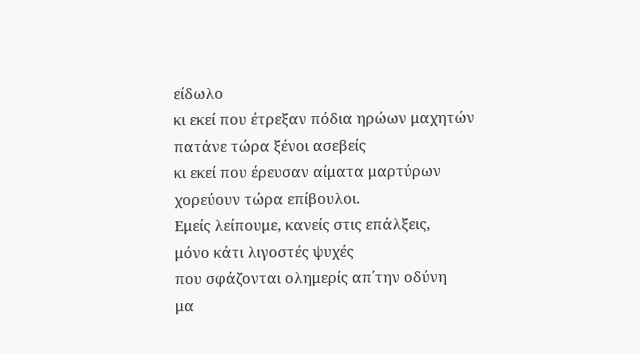είδωλο
κι εκεί που έτρεξαν πόδια ηρώων μαχητών
πατάνε τώρα ξένοι ασεβείς
κι εκεί που έρευσαν αίματα μαρτύρων
χορεύουν τώρα επίβουλοι.
Εμείς λείπουμε, κανείς στις επάλξεις,
μόνο κάτι λιγοστές ψυχές
που σφάζονται ολημερίς απ΄την οδύνη
μα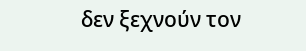δεν ξεχνούν τον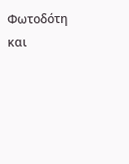Φωτοδότη
και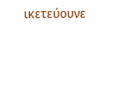ικετεύουνε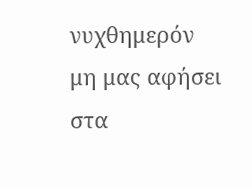νυχθημερόν
μη μας αφήσει στα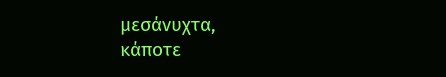μεσάνυχτα,
κάποτε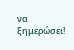να ξημερώσει!